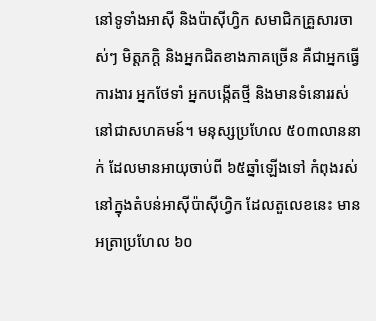នៅទូទាំងអាស៊ី និងប៉ាស៊ីហ្វិក សមាជិកគ្រួសារចាស់ៗ មិត្តភក្ដិ និងអ្នកជិតខាងភាគច្រើន គឺជាអ្នកធ្វើការងារ អ្នកថែទាំ អ្នកបង្កើតថ្មី និងមានទំនោររស់នៅជាសហគមន៍។ មនុស្សប្រហែល ៥០៣លាននាក់ ដែលមានអាយុចាប់ពី ៦៥ឆ្នាំឡើងទៅ កំពុងរស់នៅក្នុងតំបន់អាស៊ីប៉ាស៊ីហ្វិក ដែលតួលេខនេះ មានអត្រាប្រហែល ៦០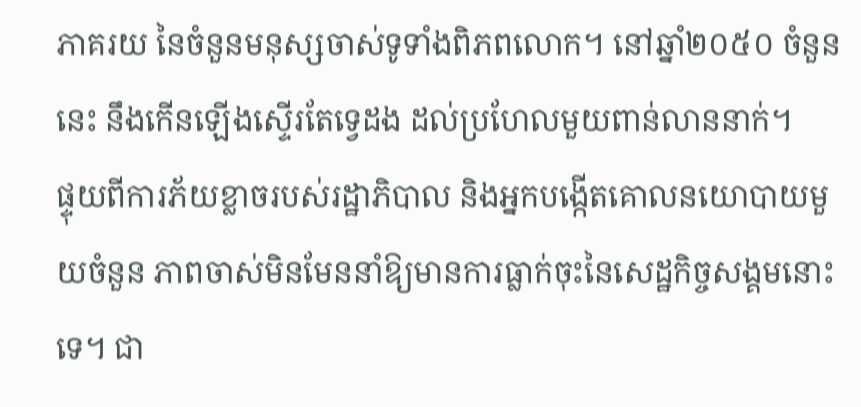ភាគរយ នៃចំនួនមនុស្សចាស់ទូទាំងពិភពលោក។ នៅឆ្នាំ២០៥០ ចំនួននេះ នឹងកើនឡើងស្ទើរតែទ្វេដង ដល់ប្រហែលមួយពាន់លាននាក់។
ផ្ទុយពីការភ័យខ្លាចរបស់រដ្ឋាភិបាល និងអ្នកបង្កើតគោលនយោបាយមួយចំនួន ភាពចាស់មិនមែននាំឱ្យមានការធ្លាក់ចុះនៃសេដ្ឋកិច្ចសង្គមនោះទេ។ ជា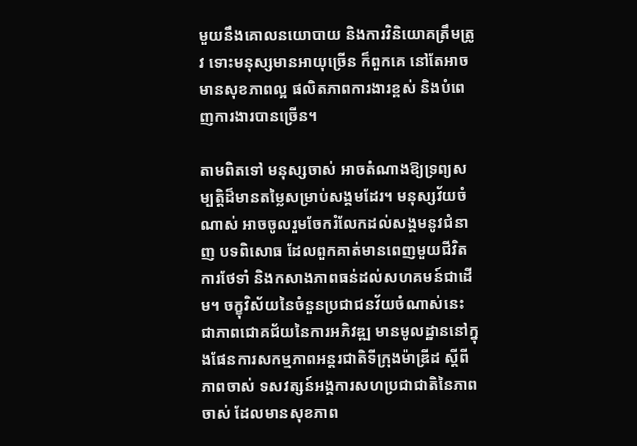មួយនឹងគោលនយោបាយ និងការវិនិយោគត្រឹមត្រូវ ទោះមនុស្សមានអាយុច្រើន ក៏ពួកគេ នៅតែអាចមានសុខភាពល្អ ផលិតភាពការងារខ្ពស់ និងបំពេញការងារបានច្រើន។

តាមពិតទៅ មនុស្សចាស់ អាចតំណាងឱ្យទ្រព្យសម្បត្តិដ៏មានតម្លៃសម្រាប់សង្គមដែរ។ មនុស្សវ័យចំណាស់ អាចចូលរួមចែករំលែកដល់សង្គមនូវជំនាញ បទពិសោធ ដែលពួកគាត់មានពេញមួយជីវិត ការថែទាំ និងកសាងភាពធន់ដល់សហគមន៍ជាដើម។ ចក្ខុវិស័យនៃចំនួនប្រជាជនវ័យចំណាស់នេះ ជាភាពជោគជ័យនៃការអភិវឌ្ឍ មានមូលដ្ឋាននៅក្នុងផែនការសកម្មភាពអន្តរជាតិទីក្រុងម៉ាឌ្រីដ ស្ដីពីភាពចាស់ ទសវត្សន៍អង្គការសហប្រជាជាតិនៃភាពចាស់ ដែលមានសុខភាព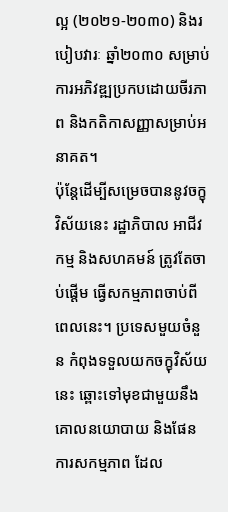ល្អ (២០២១-២០៣០) និងរបៀបវារៈ ឆ្នាំ២០៣០ សម្រាប់ការអភិវឌ្ឍប្រកបដោយចីរភាព និងកតិកាសញ្ញាសម្រាប់អនាគត។
ប៉ុន្តែដើម្បីសម្រេចបាននូវចក្ខុវិស័យនេះ រដ្ឋាភិបាល អាជីវកម្ម និងសហគមន៍ ត្រូវតែចាប់ផ្ដើម ធ្វើសកម្មភាពចាប់ពីពេលនេះ។ ប្រទេសមួយចំនួន កំពុងទទួលយកចក្ខុវិស័យនេះ ឆ្ពោះទៅមុខជាមួយនឹងគោលនយោបាយ និងផែនការសកម្មភាព ដែល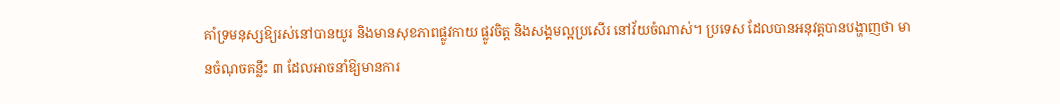គាំទ្រមនុស្សឱ្យរស់នៅបានយូរ និងមានសុខភាពផ្លូវកាយ ផ្លូវចិត្ត និងសង្គមល្អប្រសើរ នៅវ័យចំណាស់។ ប្រទេស ដែលបានអនុវត្តបានបង្ហាញថា មានចំណុចគន្លឹះ ៣ ដែលអាចនាំឱ្យមានការ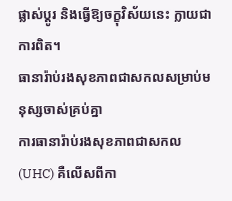ផ្លាស់ប្ដូរ និងធ្វើឱ្យចក្ខុវិស័យនេះ ក្លាយជាការពិត។
ធានារ៉ាប់រងសុខភាពជាសកលសម្រាប់មនុស្សចាស់គ្រប់គ្នា
ការធានារ៉ាប់រងសុខភាពជាសកល (UHC) គឺលើសពីកា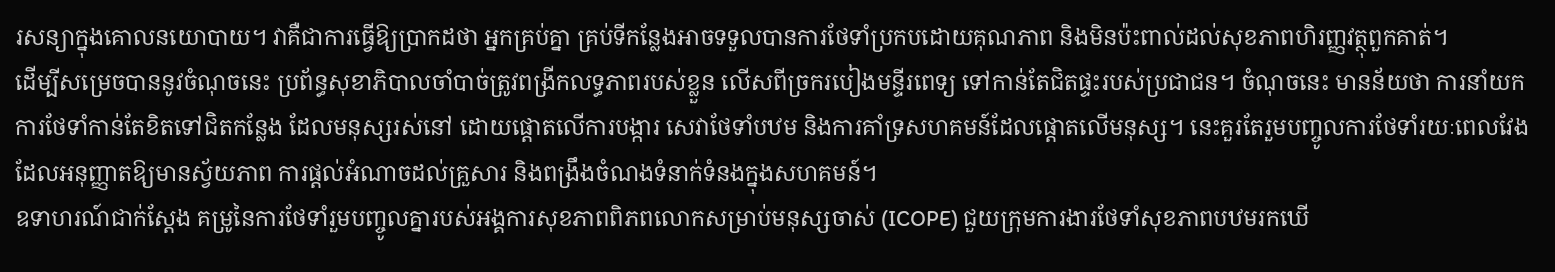រសន្យាក្នុងគោលនយោបាយ។ វាគឺជាការធ្វើឱ្យប្រាកដថា អ្នកគ្រប់គ្នា គ្រប់ទីកន្លែងអាចទទួលបានការថែទាំប្រកបដោយគុណភាព និងមិនប៉ះពាល់ដល់សុខភាពហិរញ្ញវត្ថុពួកគាត់។
ដើម្បីសម្រេចបាននូវចំណុចនេះ ប្រព័ន្ធសុខាភិបាលចាំបាច់ត្រូវពង្រីកលទ្ធភាពរបស់ខ្លួន លើសពីច្រករបៀងមន្ទីរពេទ្យ ទៅកាន់តែជិតផ្ទះរបស់ប្រជាជន។ ចំណុចនេះ មានន័យថា ការនាំយកការថែទាំកាន់តែខិតទៅជិតកន្លែង ដែលមនុស្សរស់នៅ ដោយផ្ដោតលើការបង្ការ សេវាថែទាំបឋម និងការគាំទ្រសហគមន៍ដែលផ្ដោតលើមនុស្ស។ នេះគួរតែរួមបញ្ចូលការថែទាំរយៈពេលវែង ដែលអនុញ្ញាតឱ្យមានស្វ័យភាព ការផ្ដល់អំណាចដល់គ្រួសារ និងពង្រឹងចំណងទំនាក់ទំនងក្នុងសហគមន៍។
ឧទាហរណ៍ជាក់ស្ដែង គម្រូនៃការថែទាំរួមបញ្ចូលគ្នារបស់អង្គការសុខភាពពិភពលោកសម្រាប់មនុស្សចាស់ (ICOPE) ជួយក្រុមការងារថែទាំសុខភាពបឋមរកឃើ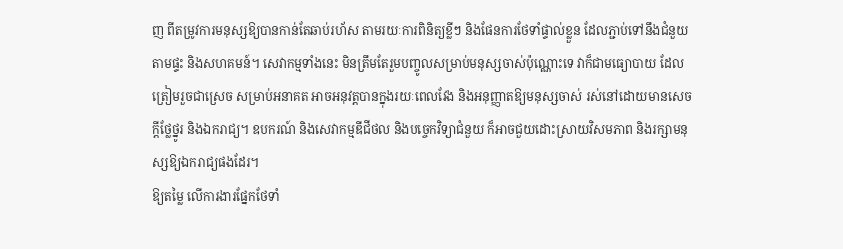ញ ពីតម្រូវការមនុស្សឱ្យបានកាន់តែឆាប់រហ័ស តាមរយៈការពិនិត្យខ្លីៗ និងផែនការថែទាំផ្ទាល់ខ្លួន ដែលភ្ជាប់ទៅនឹងជំនួយតាមផ្ទះ និងសហគមន៍។ សេវាកម្មទាំងនេះ មិនត្រឹមតែរួមបញ្ចូលសម្រាប់មនុស្សចាស់ប៉ុណ្ណោះទេ វាក៏ជាមធ្យោបាយ ដែលត្រៀមរួចជាស្រេច សម្រាប់អនាគត អាចអនុវត្តបានក្នុងរយៈពេលវែង និងអនុញ្ញាតឱ្យមនុស្សចាស់ រស់នៅដោយមានសេចក្ដីថ្លែថ្នូរ និងឯករាជ្យ។ ឧបករណ៍ និងសេវាកម្មឌីជីថល និងបច្ចេកវិទ្យាជំនួយ ក៏អាចជួយដោះស្រាយវិសមភាព និងរក្សាមនុស្សឱ្យឯករាជ្យផងដែរ។
ឱ្យតម្លៃ លើការងារផ្នែកថែទាំ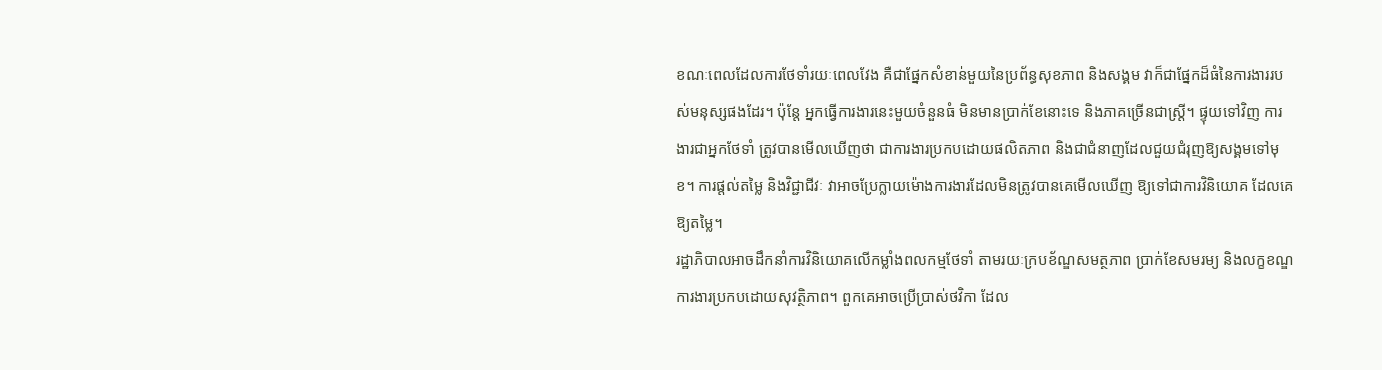ខណៈពេលដែលការថែទាំរយៈពេលវែង គឺជាផ្នែកសំខាន់មួយនៃប្រព័ន្ធសុខភាព និងសង្គម វាក៏ជាផ្នែកដ៏ធំនៃការងាររបស់មនុស្សផងដែរ។ ប៉ុន្តែ អ្នកធ្វើការងារនេះមួយចំនួនធំ មិនមានប្រាក់ខែនោះទេ និងភាគច្រើនជាស្ត្រី។ ផ្ទុយទៅវិញ ការងារជាអ្នកថែទាំ ត្រូវបានមើលឃើញថា ជាការងារប្រកបដោយផលិតភាព និងជាជំនាញដែលជួយជំរុញឱ្យសង្គមទៅមុខ។ ការផ្ដល់តម្លៃ និងវិជ្ជាជីវៈ វាអាចប្រែក្លាយម៉ោងការងារដែលមិនត្រូវបានគេមើលឃើញ ឱ្យទៅជាការវិនិយោគ ដែលគេឱ្យតម្លៃ។
រដ្ឋាភិបាលអាចដឹកនាំការវិនិយោគលើកម្លាំងពលកម្មថែទាំ តាមរយៈក្របខ័ណ្ឌសមត្ថភាព ប្រាក់ខែសមរម្យ និងលក្ខខណ្ឌការងារប្រកបដោយសុវត្ថិភាព។ ពួកគេអាចប្រើប្រាស់ថវិកា ដែល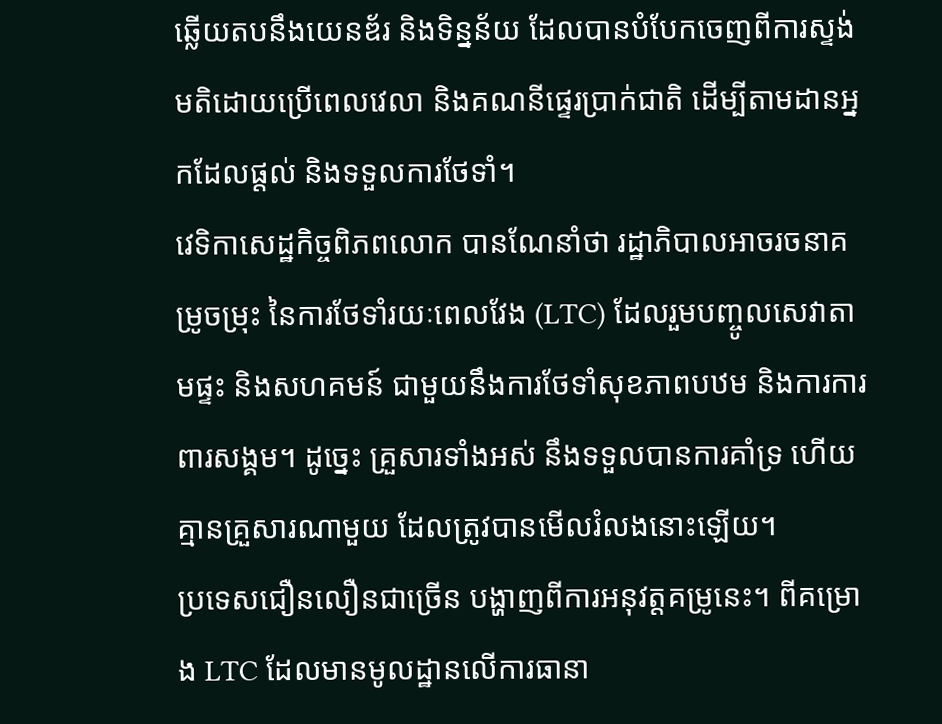ឆ្លើយតបនឹងយេនឌ័រ និងទិន្នន័យ ដែលបានបំបែកចេញពីការស្ទង់មតិដោយប្រើពេលវេលា និងគណនីផ្ទេរប្រាក់ជាតិ ដើម្បីតាមដានអ្នកដែលផ្ដល់ និងទទួលការថែទាំ។
វេទិកាសេដ្ឋកិច្ចពិភពលោក បានណែនាំថា រដ្ឋាភិបាលអាចរចនាគម្រូចម្រុះ នៃការថែទាំរយៈពេលវែង (LTC) ដែលរួមបញ្ចូលសេវាតាមផ្ទះ និងសហគមន៍ ជាមួយនឹងការថែទាំសុខភាពបឋម និងការការពារសង្គម។ ដូច្នេះ គ្រួសារទាំងអស់ នឹងទទួលបានការគាំទ្រ ហើយគ្មានគ្រួសារណាមួយ ដែលត្រូវបានមើលរំលងនោះឡើយ។
ប្រទេសជឿនលឿនជាច្រើន បង្ហាញពីការអនុវត្តគម្រូនេះ។ ពីគម្រោង LTC ដែលមានមូលដ្ឋានលើការធានា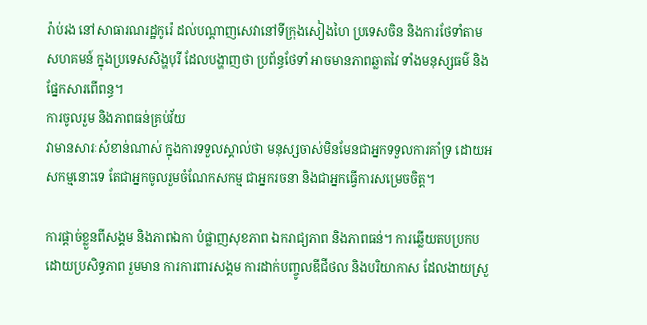រ៉ាប់រង នៅសាធារណរដ្ឋកូរ៉េ ដល់បណ្ដាញសេវានៅទីក្រុងសៀងហៃ ប្រទេសចិន និងការថែទាំតាមសហគមន៍ ក្នុងប្រទេសសិង្ហបុរី ដែលបង្ហាញថា ប្រព័ន្ធថែទាំ អាចមានភាពឆ្លាតវៃ ទាំងមនុស្សធម៌ និងផ្នែកសារពើពន្ធ។
ការចូលរួម និងភាពធន់គ្រប់វ័យ
វាមានសារៈសំខាន់ណាស់ ក្នុងការទទួលស្គាល់ថា មនុស្សចាស់មិនមែនជាអ្នកទទួលការគាំទ្រ ដោយអសកម្មនោះទេ តែជាអ្នកចូលរួមចំណែកសកម្ម ជាអ្នករចនា និងជាអ្នកធ្វើការសម្រេចចិត្ត។

ការផ្ដាច់ខ្លួនពីសង្គម និងភាពឯកា បំផ្លាញសុខភាព ឯករាជ្យភាព និងភាពធន់។ ការឆ្លើយតបប្រកបដោយប្រសិទ្ធភាព រួមមាន ការការពារសង្គម ការដាក់បញ្ចូលឌីជីថល និងបរិយាកាស ដែលងាយស្រួ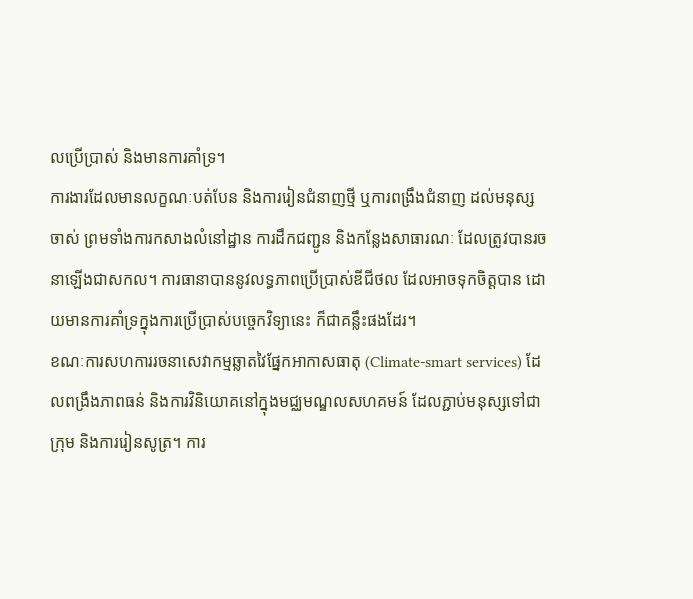លប្រើប្រាស់ និងមានការគាំទ្រ។
ការងារដែលមានលក្ខណៈបត់បែន និងការរៀនជំនាញថ្មី ឬការពង្រឹងជំនាញ ដល់មនុស្សចាស់ ព្រមទាំងការកសាងលំនៅដ្ឋាន ការដឹកជញ្ជូន និងកន្លែងសាធារណៈ ដែលត្រូវបានរចនាឡើងជាសកល។ ការធានាបាននូវលទ្ធភាពប្រើប្រាស់ឌីជីថល ដែលអាចទុកចិត្តបាន ដោយមានការគាំទ្រក្នុងការប្រើប្រាស់បច្ចេកវិទ្យានេះ ក៏ជាគន្លឹះផងដែរ។
ខណៈការសហការរចនាសេវាកម្មឆ្លាតវៃផ្នែកអាកាសធាតុ (Climate-smart services) ដែលពង្រឹងភាពធន់ និងការវិនិយោគនៅក្នុងមជ្ឈមណ្ឌលសហគមន៍ ដែលភ្ជាប់មនុស្សទៅជាក្រុម និងការរៀនសូត្រ។ ការ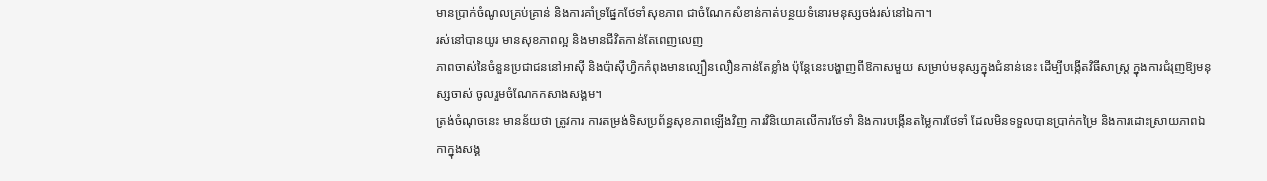មានប្រាក់ចំណូលគ្រប់គ្រាន់ និងការគាំទ្រផ្នែកថែទាំសុខភាព ជាចំណែកសំខាន់កាត់បន្ថយទំនោរមនុស្សចង់រស់នៅឯកា។
រស់នៅបានយូរ មានសុខភាពល្អ និងមានជីវិតកាន់តែពេញលេញ
ភាពចាស់នៃចំនួនប្រជាជននៅអាស៊ី និងប៉ាស៊ីហ្វិកកំពុងមានល្បឿនលឿនកាន់តែខ្លាំង ប៉ុន្តែនេះបង្ហាញពីឱកាសមួយ សម្រាប់មនុស្សក្នុងជំនាន់នេះ ដើម្បីបង្កើតវិធីសាស្ត្រ ក្នុងការជំរុញឱ្យមនុស្សចាស់ ចូលរួមចំណែកកសាងសង្គម។
ត្រង់ចំណុចនេះ មានន័យថា ត្រូវការ ការតម្រង់ទិសប្រព័ន្ធសុខភាពឡើងវិញ ការវិនិយោគលើការថែទាំ និងការបង្កើនតម្លៃការថែទាំ ដែលមិនទទួលបានប្រាក់កម្រៃ និងការដោះស្រាយភាពឯកាក្នុងសង្គ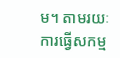ម។ តាមរយៈការធ្វើសកម្ម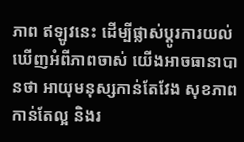ភាព ឥឡូវនេះ ដើម្បីផ្លាស់ប្ដូរការយល់ឃើញអំពីភាពចាស់ យើងអាចធានាបានថា អាយុមនុស្សកាន់តែវែង សុខភាពកាន់តែល្អ និងរ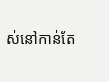ស់នៅកាន់តែ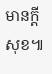មានក្ដីសុខ៕